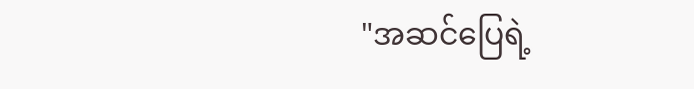"အဆင်ပြေရဲ့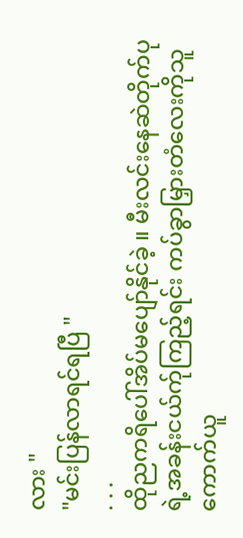လား "
"မင်းပြန်လာရင်ရပြီ "
. . .
ထိုညကရိပေါ်အိပ်မပျော်နိုင်ခဲ့ ။ မီးလင်းနေဆဲတိုက်ပုရဲ့အခန်းငယ်က်ုကြည့်ရင်း ကပ်ခွာမြှားတံလေးကိုသူကောက်ယူ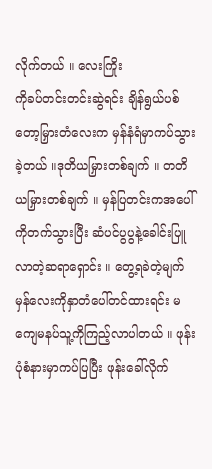လိုက်တယ် ။ လေးကြိုး
ကိုခပ်တင်းတင်းဆွဲရင်း ချိန်ရွယ်ပစ်တော့မြှားတံလေးက မှန်နံရံမှာကပ်သွားခဲ့တယ် ။ဒုတိယမြှားတစ်ချက် ။ တတိယမြှားတစ်ချက် ။ မှန်ပြတင်းကအပေါ်ကိုတက်သွားပြီး ဆံပင်ပွပွနဲ့ခေါင်းပြူလာတဲ့ဆရာရှောင်း ။ တွေ့ရခဲတဲ့မျက်မှန်လေးကိုနှာတံပေါ်တင်ထားရင်း မကျေမနပ်သူ့ကိုကြည့်လာပါတယ် ။ ဖုန်းပုံစံနားမှာကပ်ပြပြီး ဖုန်းခေါ်လိုက်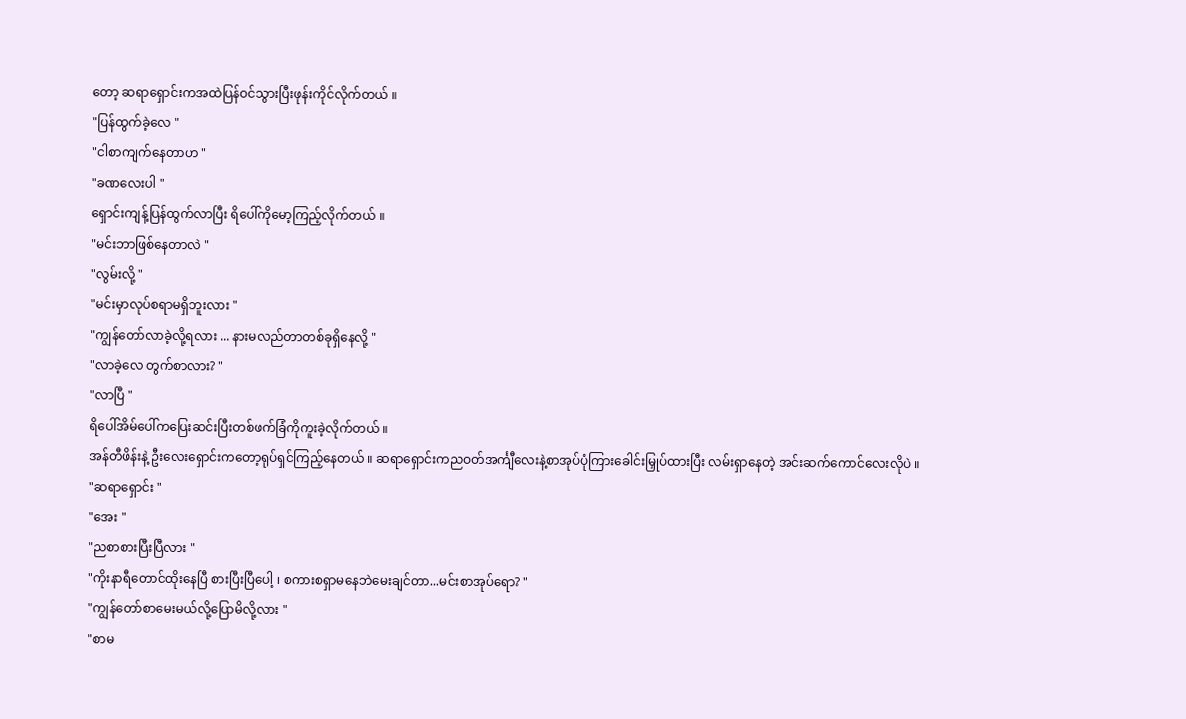တော့ ဆရာရှောင်းကအထဲပြန်ဝင်သွားပြီးဖုန်းကိုင်လိုက်တယ် ။
"ပြန်ထွက်ခဲ့လေ "
"ငါစာကျက်နေတာဟ "
"ခဏလေးပါ "
ရှောင်းကျန့်ပြန်ထွက်လာပြီး ရိပေါ်ကိုမော့ကြည့်လိုက်တယ် ။
"မင်းဘာဖြစ်နေတာလဲ "
"လွမ်းလို့ "
"မင်းမှာလုပ်စရာမရှိဘူးလား "
"ကျွန်တော်လာခဲ့လို့ရလား ... နားမလည်တာတစ်ခုရှိနေလို့ "
"လာခဲ့လေ တွက်စာလား? "
"လာပြီ "
ရိပေါ်အိမ်ပေါ်ကပြေးဆင်းပြီးတစ်ဖက်ခြံကိုကူးခဲ့လိုက်တယ် ။
အန်တီဖိန်းနဲ့ ဦးလေးရှောင်းကတော့ရုပ်ရှင်ကြည့်နေတယ် ။ ဆရာရှောင်းကညဝတ်အင်္ကျီလေးနဲ့စာအုပ်ပုံကြားခေါင်းမြှုပ်ထားပြီး လမ်းရှာနေတဲ့ အင်းဆက်ကောင်လေးလိုပဲ ။
"ဆရာရှောင်း "
"အေး "
"ညစာစားပြီးပြီလား "
"ကိုးနာရီတောင်ထိုးနေပြီ စားပြီးပြီပေါ့ ၊ စကားစရှာမနေဘဲမေးချင်တာ...မင်းစာအုပ်ရော? "
"ကျွန်တော်စာမေးမယ်လို့ပြောမိလို့လား "
"စာမ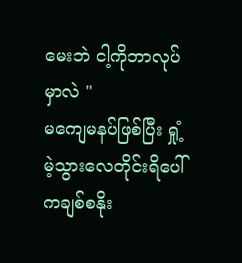မေးဘဲ ငါ့ကိုဘာလုပ်မှာလဲ "
မကျေမနပ်ဖြစ်ပြီး ရှုံ့မဲ့သွားလေတိုင်းရိပေါ်ကချစ်စနိုး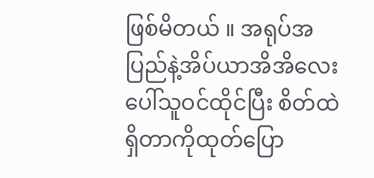ဖြစ်မိတယ် ။ အရုပ်အပြည်နဲ့အိပ်ယာအိအိလေးပေါ်သူဝင်ထိုင်ပြီး စိတ်ထဲရှိတာကိုထုတ်ပြော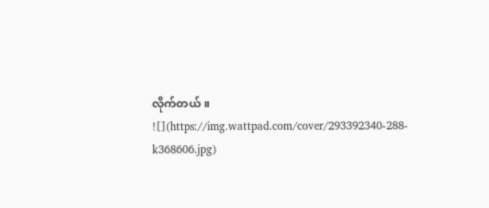လိုက်တယ် ။
![](https://img.wattpad.com/cover/293392340-288-k368606.jpg)